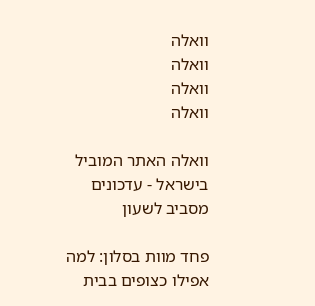וואלה
וואלה
וואלה
וואלה

וואלה האתר המוביל בישראל - עדכונים מסביב לשעון

פחד מוות בסלון: למה אפילו כצופים בבית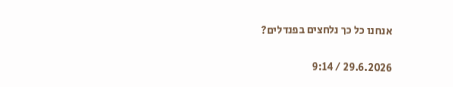אנחנו כל כך נלחצים בפנדלים?

29.6.2026 / 9:14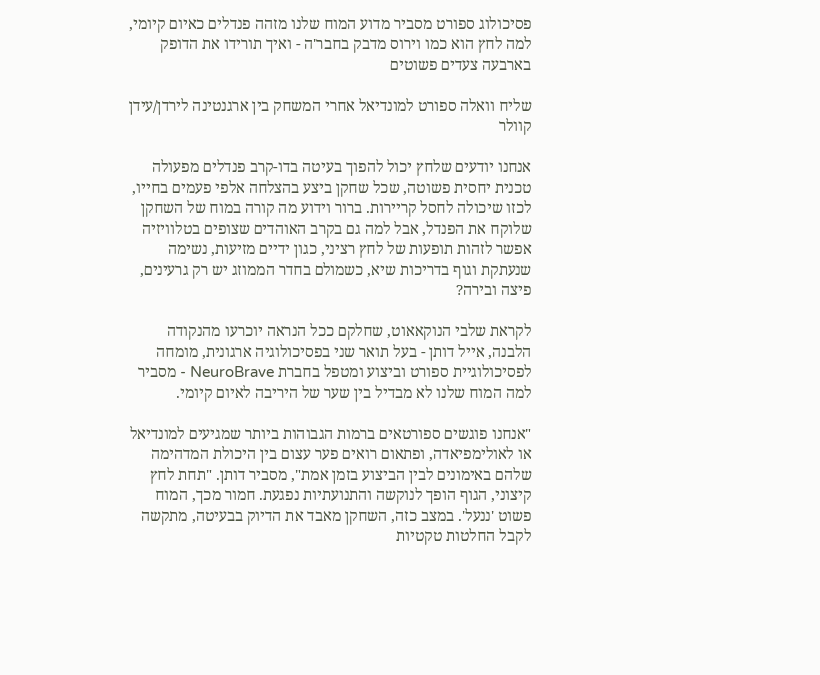פסיכולוג ספורט מסביר מדוע המוח שלנו מזהה פנדלים כאיום קיומי, למה לחץ הוא כמו וירוס מדבק בחבר'ה - ואיך תורידו את הדופק בארבעה צעדים פשוטים

שליח וואלה ספורט למונדיאל אחרי המשחק בין ארגנטינה לירדן/עידן קוולר

אנחנו יודעים שלחץ יכול להפוך בעיטה בדו-קרב פנדלים מפעולה טכנית יחסית פשוטה, שכל שחקן ביצע בהצלחה אלפי פעמים בחייו, לכזו שיכולה לחסל קריירות. ברור וידוע מה קורה במוח של השחקן שלוקח את הפנדל, אבל למה גם בקרב האוהדים שצופים בטלוויזיה אפשר לזהות תופעות של לחץ רציני, כגון ידיים מזיעות, נשימה שנעתקת וגוף בדריכות שיא, כשמולם בחדר הממוזג יש רק גרעינים, פיצה ובירה?

לקראת שלבי הנוקאאוט, שחלקם ככל הנראה יוכרעו מהנקודה הלבנה, אייל דותן - בעל תואר שני בפסיכולוגיה ארגונית, מומחה לפסיכולוגיית ספורט וביצוע ומטפל בחברת NeuroBrave - מסביר למה המוח שלנו לא מבדיל בין שער של היריבה לאיום קיומי.

"אנחנו פוגשים ספורטאים ברמות הגבוהות ביותר שמגיעים למונדיאל או לאולימפיאדה, ופתאום רואים פער עצום בין היכולת המדהימה שלהם באימונים לבין הביצוע בזמן אמת", מסביר דותן. "תחת לחץ קיצוני, הגוף הופך לנוקשה והתנועתיות נפגעת. חמור מכך, המוח פשוט 'ננעל'. במצב כזה, השחקן מאבד את הדיוק בבעיטה, מתקשה לקבל החלטות טקטיות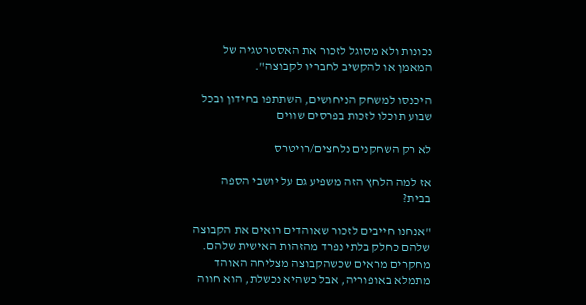נכונות ולא מסוגל לזכור את האסטרטגיה של המאמן או להקשיב לחבריו לקבוצה".

היכנסו למשחק הניחושים, השתתפו בחידון ובכל שבוע תוכלו לזכות בפרסים שווים

לא רק השחקנים נלחצים/רויטרס

אז למה הלחץ הזה משפיע גם על יושבי הספה בבית?

"אנחנו חייבים לזכור שאוהדים רואים את הקבוצה שלהם כחלק בלתי נפרד מהזהות האישית שלהם. מחקרים מראים שכשהקבוצה מצליחה האוהד מתמלא באופוריה, אבל כשהיא נכשלת, הוא חווה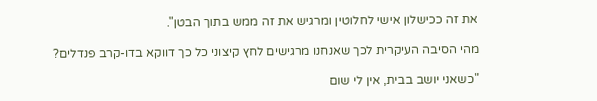את זה ככישלון אישי לחלוטין ומרגיש את זה ממש בתוך הבטן".

מהי הסיבה העיקרית לכך שאנחנו מרגישים לחץ קיצוני כל כך דווקא בדו-קרב פנדלים?

"כשאני יושב בבית, אין לי שום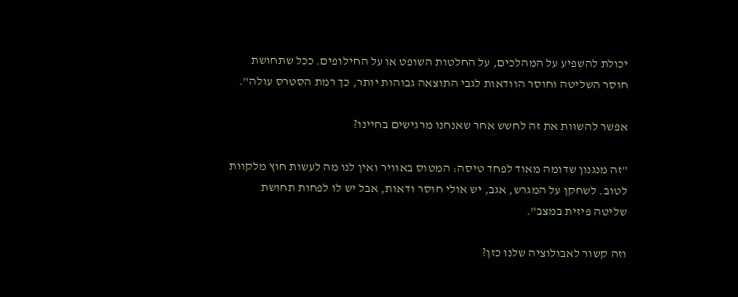יכולת להשפיע על המהלכים, על החלטות השופט או על החילופים. ככל שתחושת חוסר השליטה וחוסר הוודאות לגבי התוצאה גבוהות יותר, כך רמת הסטרס עולה".

אפשר להשוות את זה לחשש אחר שאנחנו מרגישים בחיינו?

"זה מנגנון שדומה מאוד לפחד טיסה: המטוס באוויר ואין לנו מה לעשות חוץ מלקוות לטוב. לשחקן על המגרש, אגב, יש אולי חוסר ודאות, אבל יש לו לפחות תחושת שליטה פיזית במצב".

וזה קשור לאבולוציה שלנו כזן?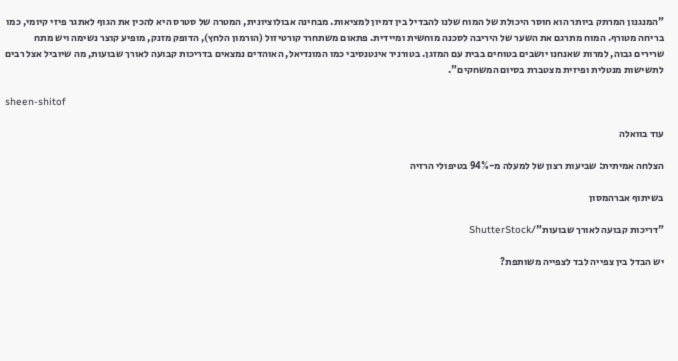"המנגנון המרתק ביותר הוא חוסר היכולת של המוח שלנו להבדיל בין דמיון למציאות. מבחינה אבולוציונית, המטרה של סטרס היא להכין את הגוף לאתגר פיזי קיומי, כמו בריחה מטורף. המוח מתרגם את השער של היריבה לסכנה מוחשית ומיידית. פתאום משתחרר קורטיזול (הורמון הלחץ), הדופק מזנק, מופיע קוצר נשימה ויש מתח שרירים גבוה, למרות שאנחנו יושבים בטוחים בבית עם המזגן. בטורניר אינטנסיבי כמו המונדיאל, האוהדים נמצאים בדריכות קבועה לאורך שבועות, מה שיוביל אצל רבים לתשישות מנטלית ופיזית מצטברת בסיום המשחקים".

sheen-shitof

עוד בוואלה

הצלחה אמיתית: שביעות רצון של למעלה מ-94% בטיפולי הרזיה

בשיתוף אברהמסון

"דריכות קבועה לאורך שבועות"/ShutterStock

יש הבדל בין צפייה לבד לצפייה משותפת?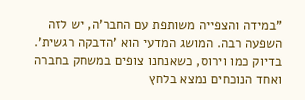"במידה והצפייה משותפת עם החבר'ה, יש לזה השפעה רבה. המושג המדעי הוא 'הדבקה רגשית'. בדיוק כמו וירוס, כשאנחנו צופים במשחק בחברה ואחד הנוכחים נמצא בלחץ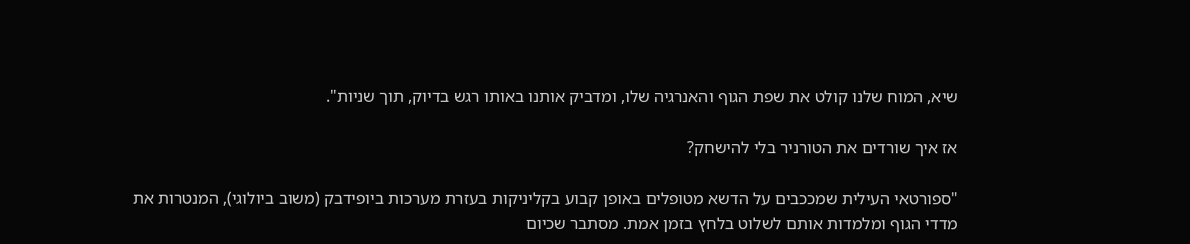שיא, המוח שלנו קולט את שפת הגוף והאנרגיה שלו, ומדביק אותנו באותו רגש בדיוק, תוך שניות".

אז איך שורדים את הטורניר בלי להישחק?

"ספורטאי העילית שמככבים על הדשא מטופלים באופן קבוע בקליניקות בעזרת מערכות ביופידבק (משוב ביולוגי), המנטרות את מדדי הגוף ומלמדות אותם לשלוט בלחץ בזמן אמת. מסתבר שכיום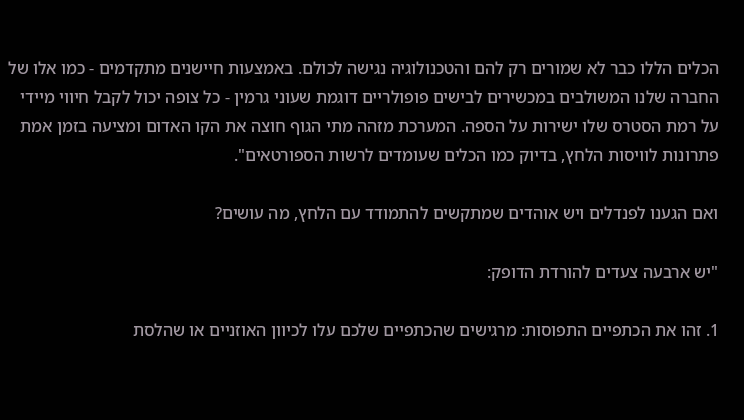הכלים הללו כבר לא שמורים רק להם והטכנולוגיה נגישה לכולם. באמצעות חיישנים מתקדמים - כמו אלו של החברה שלנו המשולבים במכשירים לבישים פופולריים דוגמת שעוני גרמין - כל צופה יכול לקבל חיווי מיידי על רמת הסטרס שלו ישירות על הספה. המערכת מזהה מתי הגוף חוצה את הקו האדום ומציעה בזמן אמת פתרונות לוויסות הלחץ, בדיוק כמו הכלים שעומדים לרשות הספורטאים".

ואם הגענו לפנדלים ויש אוהדים שמתקשים להתמודד עם הלחץ, מה עושים?

"יש ארבעה צעדים להורדת הדופק:

1. זהו את הכתפיים התפוסות: מרגישים שהכתפיים שלכם עלו לכיוון האוזניים או שהלסת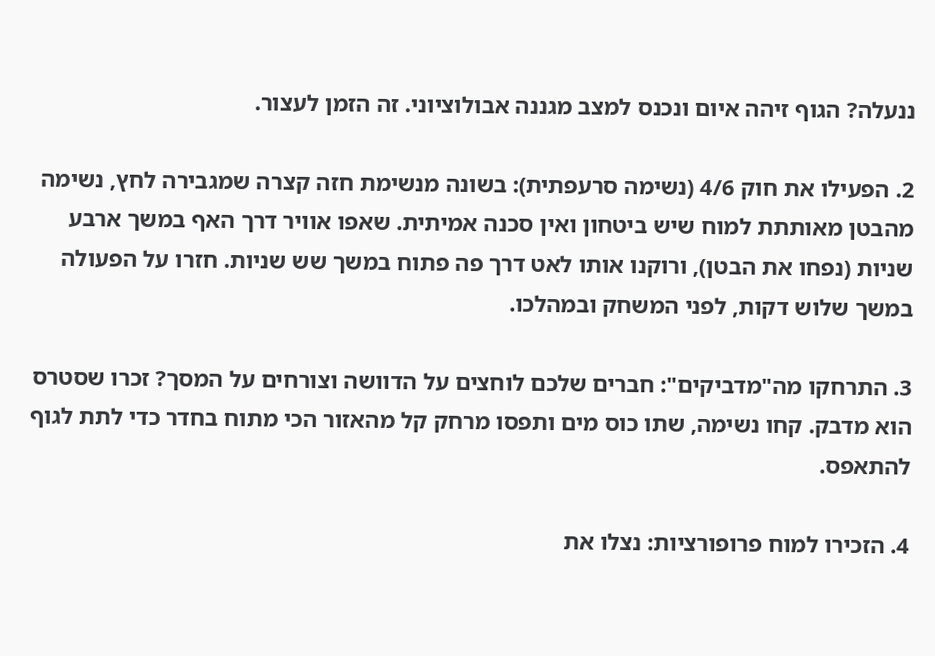ננעלה? הגוף זיהה איום ונכנס למצב מגננה אבולוציוני. זה הזמן לעצור.

2. הפעילו את חוק 4/6 (נשימה סרעפתית): בשונה מנשימת חזה קצרה שמגבירה לחץ, נשימה מהבטן מאותתת למוח שיש ביטחון ואין סכנה אמיתית. שאפו אוויר דרך האף במשך ארבע שניות (נפחו את הבטן), ורוקנו אותו לאט דרך פה פתוח במשך שש שניות. חזרו על הפעולה במשך שלוש דקות, לפני המשחק ובמהלכו.

3. התרחקו מה"מדביקים": חברים שלכם לוחצים על הדוושה וצורחים על המסך? זכרו שסטרס הוא מדבק. קחו נשימה, שתו כוס מים ותפסו מרחק קל מהאזור הכי מתוח בחדר כדי לתת לגוף להתאפס.

4. הזכירו למוח פרופורציות: נצלו את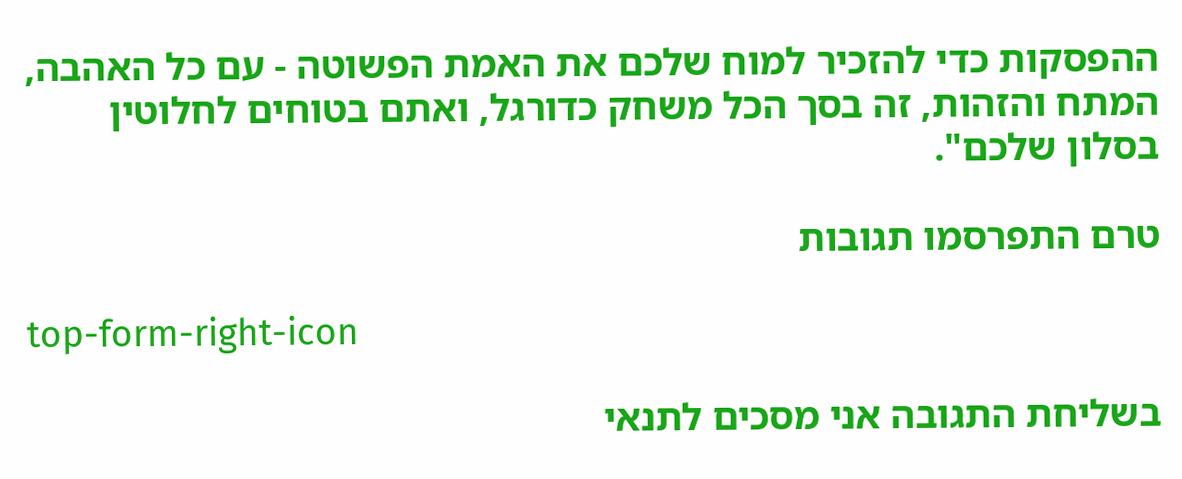ההפסקות כדי להזכיר למוח שלכם את האמת הפשוטה - עם כל האהבה, המתח והזהות, זה בסך הכל משחק כדורגל, ואתם בטוחים לחלוטין בסלון שלכם".

טרם התפרסמו תגובות

top-form-right-icon

בשליחת התגובה אני מסכים לתנאי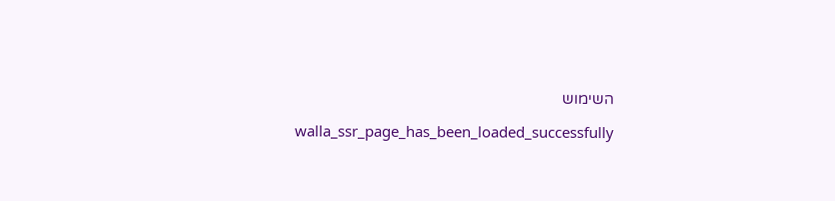השימוש

    walla_ssr_page_has_been_loaded_successfully